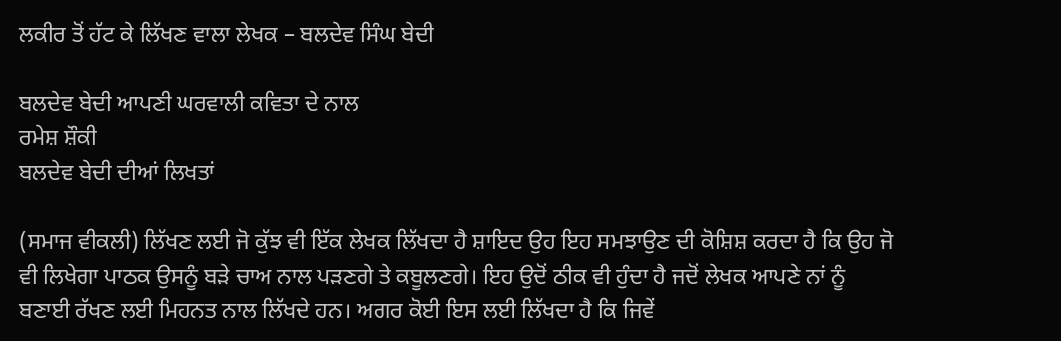ਲਕੀਰ ਤੋਂ ਹੱਟ ਕੇ ਲਿੱਖਣ ਵਾਲਾ ਲੇਖਕ – ਬਲਦੇਵ ਸਿੰਘ ਬੇਦੀ

ਬਲਦੇਵ ਬੇਦੀ ਆਪਣੀ ਘਰਵਾਲੀ ਕਵਿਤਾ ਦੇ ਨਾਲ
ਰਮੇਸ਼ ਸ਼ੌਕੀ
ਬਲਦੇਵ ਬੇਦੀ ਦੀਆਂ ਲਿਖਤਾਂ

(ਸਮਾਜ ਵੀਕਲੀ) ਲਿੱਖਣ ਲਈ ਜੋ ਕੁੱਝ ਵੀ ਇੱਕ ਲੇਖਕ ਲਿੱਖਦਾ ਹੈ ਸ਼ਾਇਦ ਉਹ ਇਹ ਸਮਝਾਉਣ ਦੀ ਕੋਸ਼ਿਸ਼ ਕਰਦਾ ਹੈ ਕਿ ਉਹ ਜੋ ਵੀ ਲਿਖੇਗਾ ਪਾਠਕ ਉਸਨੂੰ ਬੜੇ ਚਾਅ ਨਾਲ ਪੜਣਗੇ ਤੇ ਕਬੂਲਣਗੇ। ਇਹ ਉਦੋਂ ਠੀਕ ਵੀ ਹੁੰਦਾ ਹੈ ਜਦੋਂ ਲੇਖਕ ਆਪਣੇ ਨਾਂ ਨੂੰ ਬਣਾਈ ਰੱਖਣ ਲਈ ਮਿਹਨਤ ਨਾਲ ਲਿੱਖਦੇ ਹਨ। ਅਗਰ ਕੋਈ ਇਸ ਲਈ ਲਿੱਖਦਾ ਹੈ ਕਿ ਜਿਵੇਂ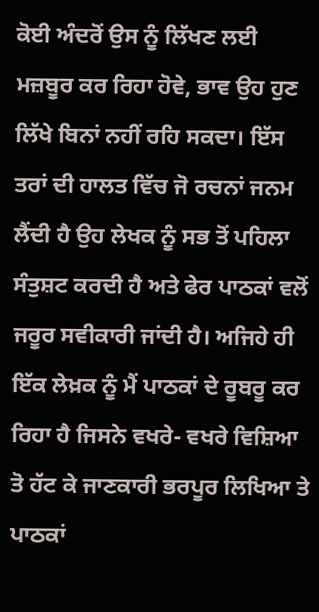ਕੋਈ ਅੰਦਰੋਂ ਉਸ ਨੂੰ ਲਿੱਖਣ ਲਈ ਮਜ਼ਬੂਰ ਕਰ ਰਿਹਾ ਹੋਵੇ, ਭਾਵ ਉਹ ਹੁਣ ਲਿੱਖੇ ਬਿਨਾਂ ਨਹੀਂ ਰਹਿ ਸਕਦਾ। ਇੱਸ ਤਰਾਂ ਦੀ ਹਾਲਤ ਵਿੱਚ ਜੋ ਰਚਨਾਂ ਜਨਮ ਲੈਂਦੀ ਹੈ ਉਹ ਲੇਖਕ ਨੂੰ ਸਭ ਤੋਂ ਪਹਿਲਾ ਸੰਤੁਸ਼ਟ ਕਰਦੀ ਹੈ ਅਤੇ ਫੇਰ ਪਾਠਕਾਂ ਵਲੋਂ ਜਰੂਰ ਸਵੀਕਾਰੀ ਜਾਂਦੀ ਹੈ। ਅਜਿਹੇ ਹੀ ਇੱਕ ਲੇਖ਼ਕ ਨੂੰ ਮੈਂ ਪਾਠਕਾਂ ਦੇ ਰੂਬਰੂ ਕਰ ਰਿਹਾ ਹੈ ਜਿਸਨੇ ਵਖਰੇ- ਵਖਰੇ ਵਿਸ਼ਿਆ ਤੋ ਹੱਟ ਕੇ ਜਾਣਕਾਰੀ ਭਰਪੂਰ ਲਿਖਿਆ ਤੇ ਪਾਠਕਾਂ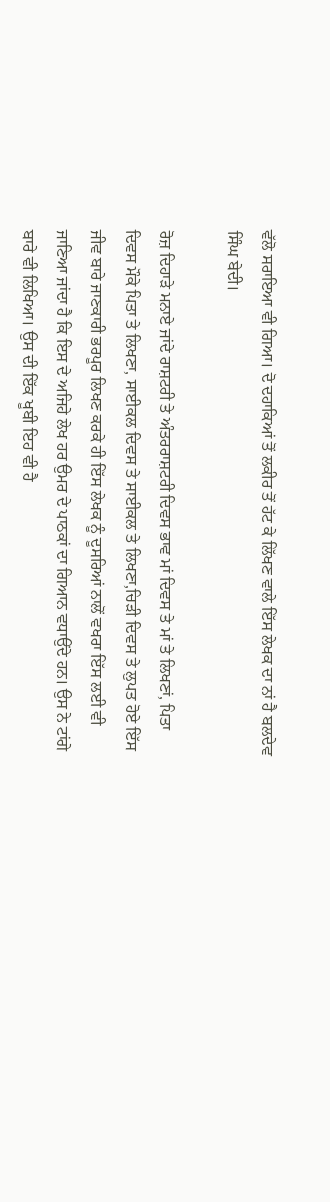ਵੱਲੋ ਸਰਾਇਆ ਵੀ ਗਿਆ। ਦੋ ਦਹਾਕਿਆਂ ਤੋਂ ਲਕੀਰ ਤੋਂ ਹੱਟ ਕੇ ਲਿੱਖਣ ਵਾਲੇ ਇੱਸ ਲੇਖਕ ਦਾ ਨਾਂ ਹੈ ਬਲਦੇਵ ਸਿੰਘ ਬੇਦੀ।

ਰੋਜ਼ ਦਿਹਾੜੇ ਮਨਾਏ ਜਾਂਦੇ ਰਾਸ਼ਟਰੀ ਤੇ ਅੰਤਰਰਾਸ਼ਟਰੀ ਦਿਵਸ ਭਾਵ ਮਾਂ ਦਿਵਸ ਤੇ ਮਾਂ ਤੇ ਲਿਖਣਾਂ, ਪਿਤਾ ਦਿਵਸ ਮੌਕੇ ਪਿਤਾ ਤੇ ਲਿਖਣਾ, ਸਾਈਕਲ ਦਿਵਸ ਤੇ ਸਾਈਕਲ ਤੇ ਲਿਖਣਾ,ਚਿੜੀ ਦਿਵਸ ਤੇ ਲੁਪਤ ਹੋਏ ਇੱਸ ਜੀਵ ਬਾਰੇ ਜਾਣਕਾਰੀ ਭਰਪੂਰ ਲਿਖਣ ਕਰਕੇ ਹੀ ਇੱਸ ਲੇਖਕ ਨੂੰ ਦੂਸਰਿਆਂ ਨਾਲੋਂ ਵਖਰਾ ਇੱਸ ਲਈ ਵੀ ਜਾਣਿਆ ਜਾਂਦਾ ਹੈ ਕਿ ਇਸ ਦੇ ਅਜਿਹੇ ਲੇਖ ਹਰ ਉਮਰ ਦੇ ਪਾਠਕਾਂ ਦਾ ਗਿਆਨ ਵਧਾਉਂਦੇ ਹਨ। ਉਸ ਨੇ ਟਾਂਗੇ ਬਾਰੇ ਵੀ ਲਿਖਿਆ। ਉਸ ਦੀ ਇੱਕ ਖੂਬੀ ਇਹ ਵੀ ਹੈ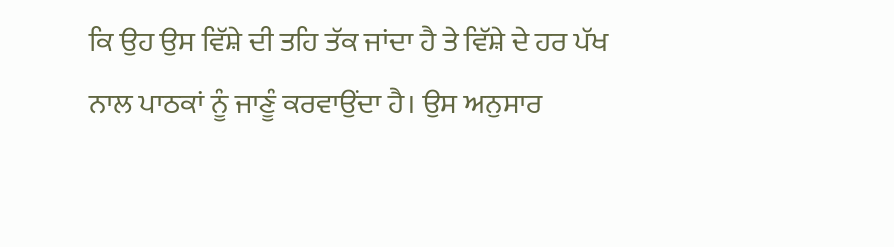ਕਿ ਉਹ ਉਸ ਵਿੱਸ਼ੇ ਦੀ ਤਹਿ ਤੱਕ ਜਾਂਦਾ ਹੈ ਤੇ ਵਿੱਸ਼ੇ ਦੇ ਹਰ ਪੱਖ ਨਾਲ ਪਾਠਕਾਂ ਨੂੰ ਜਾਣੂੰ ਕਰਵਾਉਂਦਾ ਹੈ। ਉਸ ਅਨੁਸਾਰ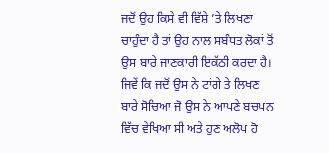ਜਦੋਂ ਉਹ ਕਿਸੇ ਵੀ ਵਿੱਸ਼ੇ ’ਤੇ ਲਿਖਣਾ ਚਾਹੁੰਦਾ ਹੈ ਤਾਂ ਉਹ ਨਾਲ ਸਬੰਧਤ ਲੋਕਾਂ ਤੋਂ ਉਸ ਬਾਰੇ ਜਾਣਕਾਰੀ ਇਕੱਠੀ ਕਰਦਾ ਹੈ। ਜਿਵੇਂ ਕਿ ਜਦੋਂ ਉਸ ਨੇ ਟਾਂਗੇ ਤੇ ਲਿਖਣ ਬਾਰੇ ਸੋਚਿਆ ਜੋ ਉਸ ਨੇ ਆਪਣੇ ਬਚਪਨ ਵਿੱਚ ਵੇਖਿਆ ਸੀ ਅਤੇ ਹੁਣ ਅਲੋਪ ਹੋ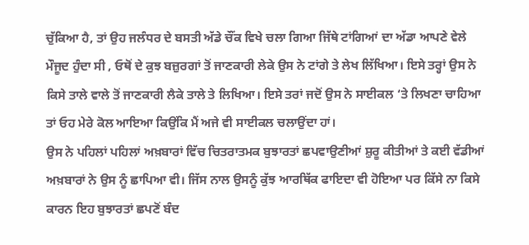ਚੁੱਕਿਆ ਹੈ, ਤਾਂ ਉਹ ਜਲੰਧਰ ਦੇ ਬਸਤੀ ਅੱਡੇ ਚੌਂਕ ਵਿਖੇ ਚਲਾ ਗਿਆ ਜਿੱਥੇ ਟਾਂਗਿਆਂ ਦਾ ਅੱਡਾ ਆਪਣੇ ਵੇਲੇ ਮੌਜੂਦ ਹੁੰਦਾ ਸੀ , ਓਥੋਂ ਦੇ ਕੁਝ ਬਜ਼ੁਰਗਾਂ ਤੋਂ ਜਾਣਕਾਰੀ ਲੇਕੇ ਉਸ ਨੇ ਟਾਂਗੇ ਤੇ ਲੇਖ ਲਿੱਖਿਆ। ਇਸੇ ਤਰ੍ਹਾਂ ਉਸ ਨੇ ਕਿਸੇ ਤਾਲੇ ਵਾਲੇ ਤੋਂ ਜਾਣਕਾਰੀ ਲੈਕੇ ਤਾਲੇ ਤੇ ਲਿਖਿਆ। ਇਸੇ ਤਰਾਂ ਜਦੋਂ ਉਸ ਨੇ ਸਾਈਕਲ ‘ਤੇ ਲਿਖਣਾ ਚਾਹਿਆ ਤਾਂ ਓਹ ਮੇਰੇ ਕੋਲ ਆਇਆ ਕਿਉਂਕਿ ਮੈਂ ਅਜੇ ਵੀ ਸਾਈਕਲ ਚਲਾਉਂਦਾ ਹਾਂ।
ਉਸ ਨੇ ਪਹਿਲਾਂ ਪਹਿਲਾਂ ਅਖ਼ਬਾਰਾਂ ਵਿੱਚ ਚਿਤਰਾਤਮਕ ਬੁਝਾਰਤਾਂ ਛਪਵਾਉਣੀਆਂ ਸ਼ੁਰੂ ਕੀਤੀਆਂ ਤੇ ਕਈ ਵੱਡੀਆਂ ਅਖ਼ਬਾਰਾਂ ਨੇ ਉਸ ਨੂੰ ਛਾਪਿਆ ਵੀ। ਜਿੱਸ ਨਾਲ ਉਸਨੂੰ ਕੁੱਝ ਆਰਥਿੱਕ ਫਾਇਦਾ ਵੀ ਹੋਇਆ ਪਰ ਕਿੱਸੇ ਨਾ ਕਿਸੇ ਕਾਰਨ ਇਹ ਬੁਝਾਰਤਾਂ ਛਪਣੋਂ ਬੰਦ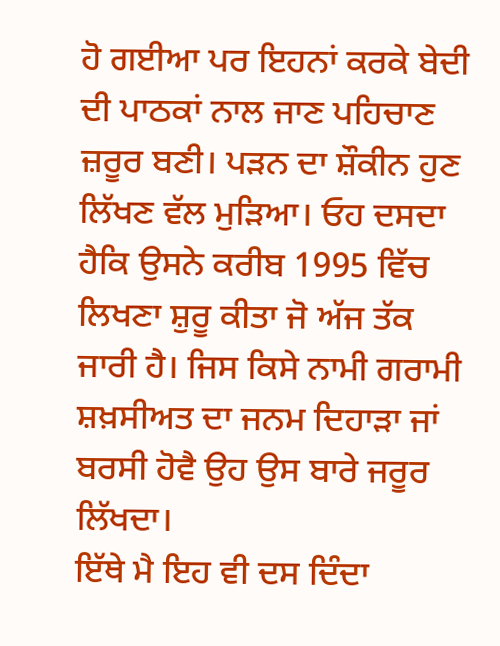ਹੋ ਗਈਆ ਪਰ ਇਹਨਾਂ ਕਰਕੇ ਬੇਦੀ ਦੀ ਪਾਠਕਾਂ ਨਾਲ ਜਾਣ ਪਹਿਚਾਣ ਜ਼ਰੂਰ ਬਣੀ। ਪੜਨ ਦਾ ਸ਼ੌਕੀਨ ਹੁਣ ਲਿੱਖਣ ਵੱਲ ਮੁੜਿਆ। ਓਹ ਦਸਦਾ ਹੈਕਿ ਉਸਨੇ ਕਰੀਬ 1995 ਵਿੱਚ ਲਿਖਣਾ ਸ਼ੁਰੂ ਕੀਤਾ ਜੋ ਅੱਜ ਤੱਕ ਜਾਰੀ ਹੈ। ਜਿਸ ਕਿਸੇ ਨਾਮੀ ਗਰਾਮੀ ਸ਼ਖ਼ਸੀਅਤ ਦਾ ਜਨਮ ਦਿਹਾੜਾ ਜਾਂ ਬਰਸੀ ਹੋਵੈ ਉਹ ਉਸ ਬਾਰੇ ਜਰੂਰ ਲਿੱਖਦਾ।
ਇੱਥੇ ਮੈ ਇਹ ਵੀ ਦਸ ਦਿੰਦਾ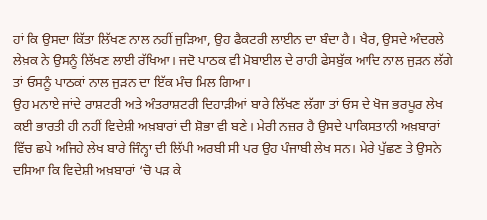ਹਾਂ ਕਿ ਉਸਦਾ ਕਿੱਤਾ ਲਿੱਖਣ ਨਾਲ ਨਹੀਂ ਜੁੜਿਆ, ਉਹ ਫੈਕਟਰੀ ਲਾਈਨ ਦਾ ਬੰਦਾ ਹੈ। ਖੈਰ, ਉਸਦੇ ਅੰਦਰਲੇ ਲੇਖ਼ਕ ਨੇ ਉਸਨੂੰ ਲਿੱਖਣ ਲਾਈ ਰੱਖਿਆ। ਜਦੋ ਪਾਠਕ ਵੀ ਮੋਬਾਈਲ ਦੇ ਰਾਹੀ ਫੇਸਬੁੱਕ ਆਦਿ ਨਾਲ ਜੁੜਨ ਲੱਗੇ ਤਾਂ ਓਸਨੂੰ ਪਾਠਕਾਂ ਨਾਲ ਜੁੜਨ ਦਾ ਇੱਕ ਮੰਚ ਮਿਲ ਗਿਆ।
ਉਹ ਮਨਾਏ ਜਾਂਦੇ ਰਾਸ਼ਟਰੀ ਅਤੇ ਅੰਤਰਾਸ਼ਟਰੀ ਦਿਹਾੜੀਆਂ ਬਾਰੇ ਲਿੱਖਣ ਲੱਗਾ ਤਾਂ ਓਸ ਦੇ ਖੋਜ ਭਰਪੂਰ ਲੇਖ ਕਈ ਭਾਰਤੀ ਹੀ ਨਹੀਂ ਵਿਦੇਸ਼ੀ ਅਖ਼ਬਾਰਾਂ ਦੀ ਸ਼ੋਭਾ ਵੀ ਬਣੇ। ਮੇਰੀ ਨਜ਼ਰ ਹੈ ਉਸਦੇ ਪਾਕਿਸਤਾਨੀ ਅਖ਼ਬਾਰਾਂ ਵਿੱਚ ਛਪੇ ਅਜਿਹੇ ਲੇਖ ਬਾਰੇ ਜਿੰਨ੍ਹਾ ਦੀ ਲਿੱਪੀ ਅਰਬੀ ਸੀ ਪਰ ਉਹ ਪੰਜਾਬੀ ਲੇਖ ਸਨ। ਮੇਰੇ ਪੁੱਛਣ ਤੇ ਉਸਨੇ ਦਸਿਆ ਕਿ ਵਿਦੇਸ਼ੀ ਅਖ਼ਬਾਰਾਂ ‘ਚੋ ਪੜ ਕੇ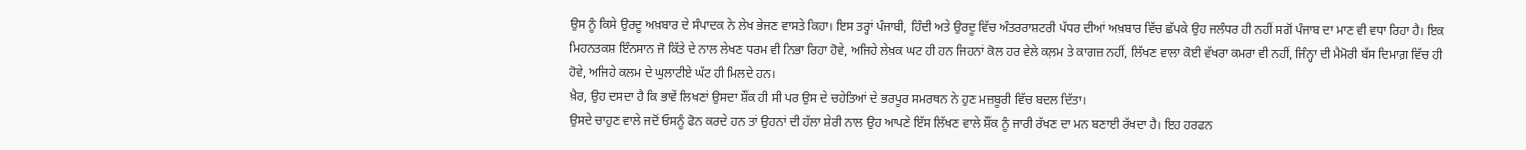ਉਸ ਨੂੰ ਕਿਸੇ ਉਰਦੂ ਅਖ਼ਬਾਰ ਦੇ ਸੰਪਾਦਕ ਨੇ ਲੇਖ ਭੇਜਣ ਵਾਸਤੇ ਕਿਹਾ। ਇਸ ਤਰ੍ਹਾਂ ਪੰਜਾਬੀ, ਹਿੰਦੀ ਅਤੇ ਉਰਦੂ ਵਿੱਚ ਅੰਤਰਰਾਸ਼ਟਰੀ ਪੱਧਰ ਦੀਆਂ ਅਖ਼ਬਾਰ ਵਿੱਚ ਛੱਪਕੇ ਉਹ ਜਲੰਧਰ ਹੀ ਨਹੀਂ ਸਗੋਂ ਪੰਜਾਬ ਦਾ ਮਾਣ ਵੀ ਵਧਾ ਰਿਹਾ ਹੈ। ਇਕ ਮਿਹਨਤਕਸ਼ ਇੰਨਸਾਨ ਜੋ ਕਿੱਤੇ ਦੇ ਨਾਲ ਲੇਖਣ ਧਰਮ ਵੀ ਨਿਭਾ ਰਿਹਾ ਹੋਵੇ, ਅਜਿਹੇ ਲੇਖ਼ਕ ਘਟ ਹੀ ਹਨ ਜਿਹਨਾਂ ਕੋਲ ਹਰ ਵੇਲੇ ਕਲ਼ਮ ਤੇ ਕਾਗਜ਼ ਨਹੀਂ, ਲਿੱਖਣ ਵਾਲਾ ਕੋਈ ਵੱਖਰਾ ਕਮਰਾ ਵੀ ਨਹੀਂ, ਜਿੰਨ੍ਹਾ ਦੀ ਮੈਮੋਰੀ ਬੱਸ ਦਿਮਾਗ਼ ਵਿੱਚ ਹੀ ਹੋਵੇ, ਅਜਿਹੇ ਕਲਮ ਦੇ ਘੁਲਾਟੀਏ ਘੱਟ ਹੀ ਮਿਲਦੇ ਹਨ।
ਖ਼ੈਰ, ਉਹ ਦਸਦਾ ਹੈ ਕਿ ਭਾਵੇਂ ਲਿਖਣਾਂ ਉਸਦਾ ਸ਼ੌਂਕ ਹੀ ਸੀ ਪਰ ਉਸ ਦੇ ਚਹੇਤਿਆਂ ਦੇ ਭਰਪੂਰ ਸਮਰਥਨ ਨੇ ਹੁਣ ਮਜ਼ਬੂਰੀ ਵਿੱਚ ਬਦਲ ਦਿੱਤਾ।
ਉਸਦੇ ਚਾਹੁਣ ਵਾਲੇ ਜਦੋਂ ਓਸਨੂੰ ਫੋਨ ਕਰਦੇ ਹਨ ਤਾਂ ਉਹਨਾਂ ਦੀ ਹੱਲਾ ਸ਼ੇਰੀ ਨਾਲ ਉਹ ਆਪਣੇ ਇੱਸ ਲਿੱਖਣ ਵਾਲੇ ਸ਼ੌਂਕ ਨੂੰ ਜਾਰੀ ਰੱਖਣ ਦਾ ਮਨ ਬਣਾਈ ਰੱਖਦਾ ਹੈ। ਇਹ ਹਰਫਨ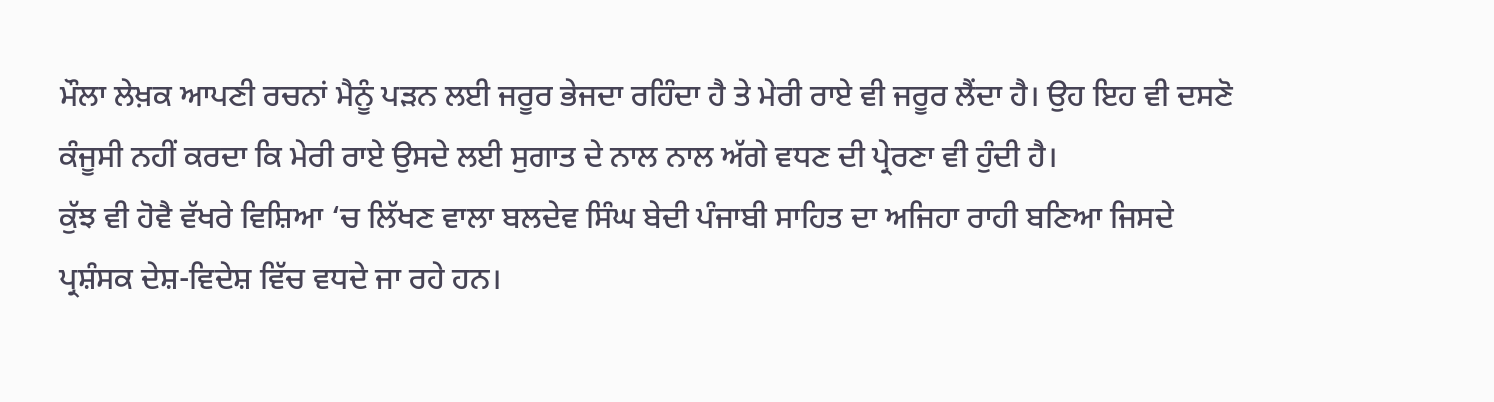ਮੌਲਾ ਲੇਖ਼ਕ ਆਪਣੀ ਰਚਨਾਂ ਮੈਨੂੰ ਪੜਨ ਲਈ ਜਰੂਰ ਭੇਜਦਾ ਰਹਿੰਦਾ ਹੈ ਤੇ ਮੇਰੀ ਰਾਏ ਵੀ ਜਰੂਰ ਲੈਂਦਾ ਹੈ। ਉਹ ਇਹ ਵੀ ਦਸਣੋ ਕੰਜੂਸੀ ਨਹੀਂ ਕਰਦਾ ਕਿ ਮੇਰੀ ਰਾਏ ਉਸਦੇ ਲਈ ਸੁਗਾਤ ਦੇ ਨਾਲ ਨਾਲ ਅੱਗੇ ਵਧਣ ਦੀ ਪ੍ਰੇਰਣਾ ਵੀ ਹੁੰਦੀ ਹੈ।
ਕੁੱਝ ਵੀ ਹੋਵੈ ਵੱਖਰੇ ਵਿਸ਼ਿਆ ‘ਚ ਲਿੱਖਣ ਵਾਲਾ ਬਲਦੇਵ ਸਿੰਘ ਬੇਦੀ ਪੰਜਾਬੀ ਸਾਹਿਤ ਦਾ ਅਜਿਹਾ ਰਾਹੀ ਬਣਿਆ ਜਿਸਦੇ ਪ੍ਰਸ਼ੰਸਕ ਦੇਸ਼-ਵਿਦੇਸ਼ ਵਿੱਚ ਵਧਦੇ ਜਾ ਰਹੇ ਹਨ।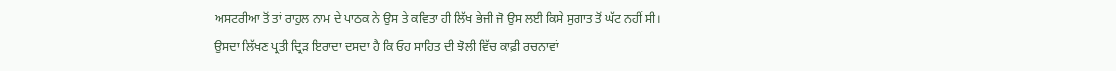ਅਸਟਰੀਆ ਤੋਂ ਤਾਂ ਰਾਹੁਲ ਨਾਮ ਦੇ ਪਾਠਕ ਨੇ ਉਸ ਤੇ ਕਵਿਤਾ ਹੀ ਲਿੱਖ ਭੇਜੀ ਜੋ ਉਸ ਲਈ ਕਿਸੇ ਸੁਗਾਤ ਤੋਂ ਘੱਟ ਨਹੀਂ ਸੀ।
ਉਸਦਾ ਲਿੱਖਣ ਪ੍ਰਤੀ ਦ੍ਰਿੜ ਇਰਾਦਾ ਦਸਦਾ ਹੈ ਕਿ ਓਹ ਸਾਹਿਤ ਦੀ ਝੋਲੀ ਵਿੱਚ ਕਾਫ਼ੀ ਰਚਨਾਵਾਂ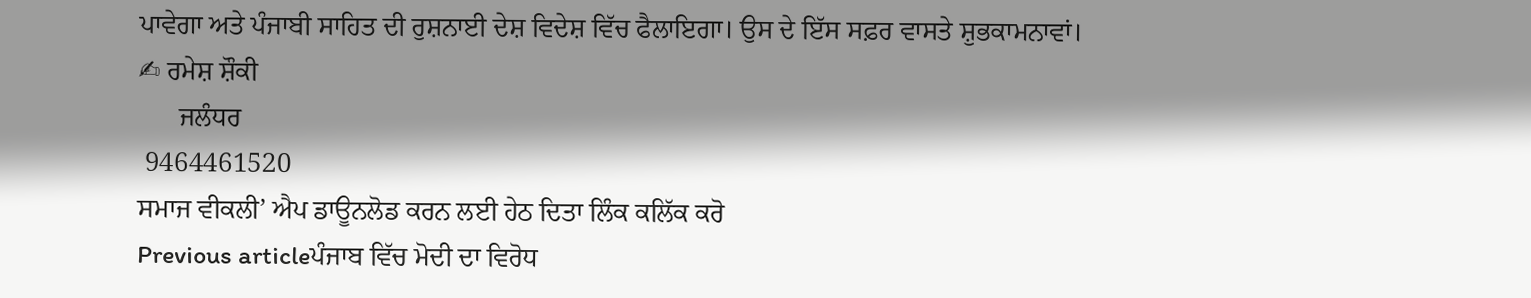ਪਾਵੇਗਾ ਅਤੇ ਪੰਜਾਬੀ ਸਾਹਿਤ ਦੀ ਰੁਸ਼ਨਾਈ ਦੇਸ਼ ਵਿਦੇਸ਼ ਵਿੱਚ ਫੈਲਾਇਗਾ। ਉਸ ਦੇ ਇੱਸ ਸਫ਼ਰ ਵਾਸਤੇ ਸ਼ੁਭਕਾਮਨਾਵਾਂ।
✍ ਰਮੇਸ਼ ਸ਼ੌਕੀ
      ਜਲੰਧਰ
 9464461520
ਸਮਾਜ ਵੀਕਲੀ’ ਐਪ ਡਾਊਨਲੋਡ ਕਰਨ ਲਈ ਹੇਠ ਦਿਤਾ ਲਿੰਕ ਕਲਿੱਕ ਕਰੋ
Previous articleਪੰਜਾਬ ਵਿੱਚ ਮੋਦੀ ਦਾ ਵਿਰੋਧ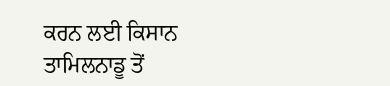ਕਰਨ ਲਈ ਕਿਸਾਨ ਤਾਮਿਲਨਾਡੂ ਤੋਂ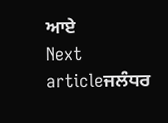ਆਏ
Next articleਜਲੰਧਰ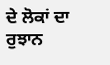ਦੇ ਲੋਕਾਂ ਦਾ ਰੁਝਾਨ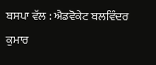ਬਸਪਾ ਵੱਲ : ਐਡਵੋਕੇਟ ਬਲਵਿੰਦਰ ਕੁਮਾਰ